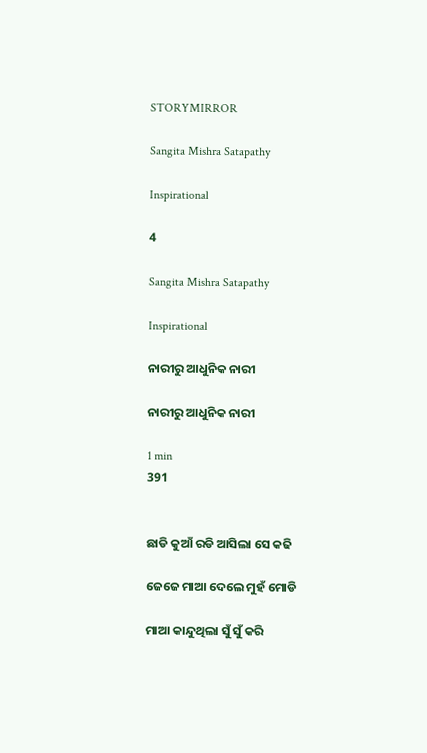STORYMIRROR

Sangita Mishra Satapathy

Inspirational

4

Sangita Mishra Satapathy

Inspirational

ନାରୀରୁ ଆଧୁନିକ ନାରୀ

ନାରୀରୁ ଆଧୁନିକ ନାରୀ

1 min
391


ଛାଡି କୁଆଁ ରଡି ଆସିଲା ସେ କଢି

ଜେଜେ ମାଆ ଦେଲେ ମୁହଁ ମୋଡି

ମାଆ କାନ୍ଦୁଥିଲା ସୁଁ ସୁଁ କରି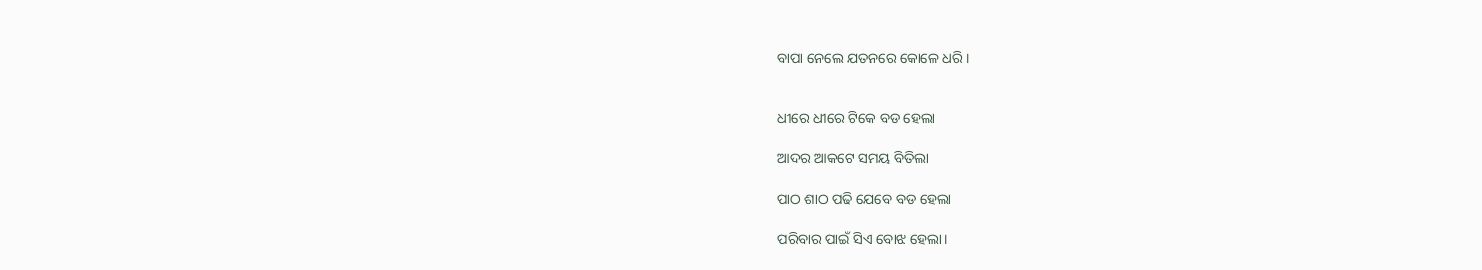ବାପା ନେଲେ ଯତନରେ କୋଳେ ଧରି।


ଧୀରେ ଧୀରେ ଟିକେ ବଡ ହେଲା

ଆଦର ଆକଟେ ସମୟ ବିତିଲା

ପାଠ ଶାଠ ପଢି ଯେବେ ବଡ ହେଲା

ପରିବାର ପାଇଁ ସିଏ ବୋଝ ହେଲା।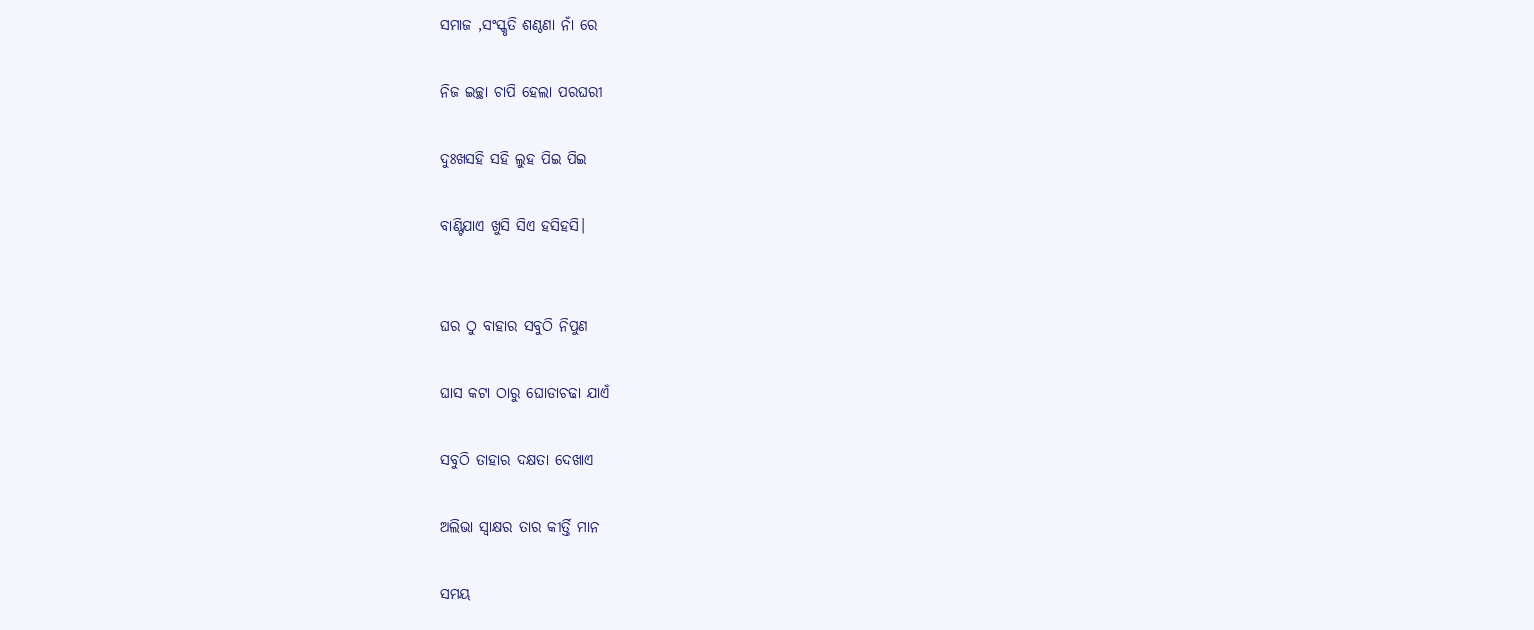ସମାଜ ,ସଂସ୍କୃତି ଶଣ୍ଠଣା ନାଁ ରେ

ନିଜ ଇଚ୍ଛା ଚାପି ହେଲା ପରଘରୀ

ଦୁଃଖସହି ସହି ଲୁହ ପିଇ ପିଇ

ବାଣ୍ଟିଯାଏ ଖୁସି ସିଏ ହସିହସି।


ଘର ଠୁ ବାହାର ସବୁଠି ନିପୁଣ

ଘାସ କଟା ଠାରୁ ଘୋଡାଚଢା ଯାଏଁ

ସବୁଠି ତାହାର ଦକ୍ଷତା ଦେଖାଏ

ଅଲିଭା ସ୍ବାକ୍ଷର ତାର କୀର୍ତ୍ତି ମାନ

ସମୟ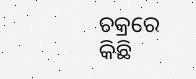ଚକ୍ରରେ କିଛି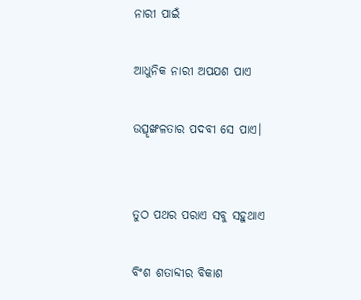ନାରୀ ପାଇଁ

ଆଧୁନିକ ନାରୀ ଅପଯଶ ପାଏ

ଉତ୍ସୃଙ୍ଖଳତାର ପଦବୀ ସେ ପାଏ।


ତୁଠ ପଥର ପରାଏ ସବୁ ସହୁଥାଏ

ବିଂଶ ଶତାବ୍ଦୀର ବିକାଶ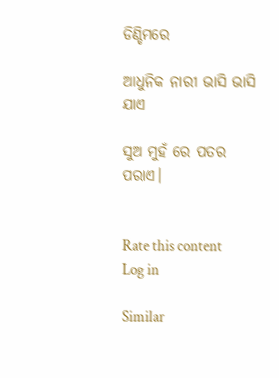ଡିଣ୍ଡିମରେ

ଆଧୁନିକ ନାରୀ ଭାସି ଭାସି ଯାଏ

ସୁଅ ମୁହଁ ରେ ପତର ପରାଏ।


Rate this content
Log in

Similar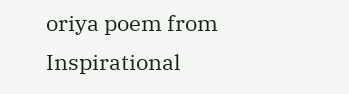oriya poem from Inspirational